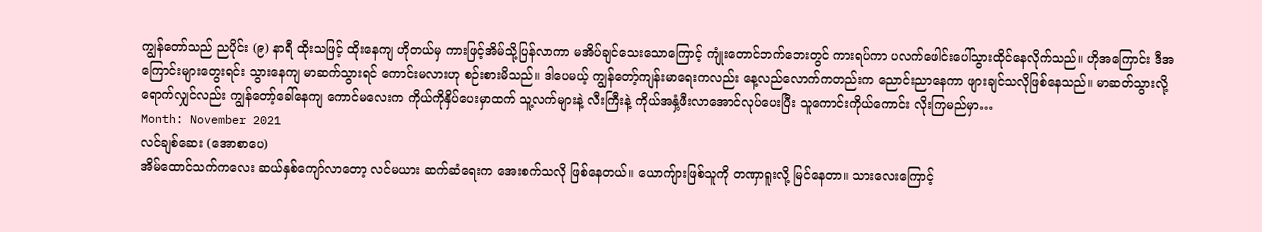ကျွန်တော်သည် ညပိုင်း (၉) နာရီ ထိုးသဖြင့် ထိုးနေကျ ဟိုတယ်မှ ကားဖြင့်အိမ်သို့ပြန်လာကာ မအိပ်ချင်သေးသောကြောင့် ကျုံးတောင်ဘက်ဘေးတွင် ကားရပ်ကာ ပလက်ဖေါင်းပေါ်သွားထိုင်နေလိုက်သည်။ ဟိုအကြောင်း ဒီအကြောင်းများတွေးရင်း သွားနေကျ မာဆက်သွားရင် ကောင်းမလားဟု စဉ်းစားမိသည်။ ဒါပေမယ့် ကျွန်တော့်ကျန်းမာရေးကလည်း နေ့လည်လောက်ကတည်းက ညောင်းညာနေကာ ဖျားချင်သလိုဖြစ်နေသည်။ မာဆတ်သွားလို့ရောက်လျှင်လည်း ကျွန်တော့်ခေါ်နေကျ ကောင်မလေးက ကိုယ်ကိုနှိပ်ပေးမှာထက် သူ့လက်များနဲ့ လီးကြီးနဲ့ ကိုယ်အနှံ့ဖီးလာအောင်လုပ်ပေးပြီး သူကောင်းကိုယ်ကောင်း လိုးကြမည်မှာ…
Month: November 2021
လင်ချစ်ဆေး (အောစာပေ)
အိမ်ထောင်သက်ကလေး ဆယ်နှစ်ကျော်လာတော့ လင်မယား ဆက်ဆံရေးက အေးစက်သလို ဖြစ်နေတယ်။ ယောကျ်ားဖြစ်သူကို တဏှာရူးလို့ မြင်နေတာ။ သားလေးကြောင့်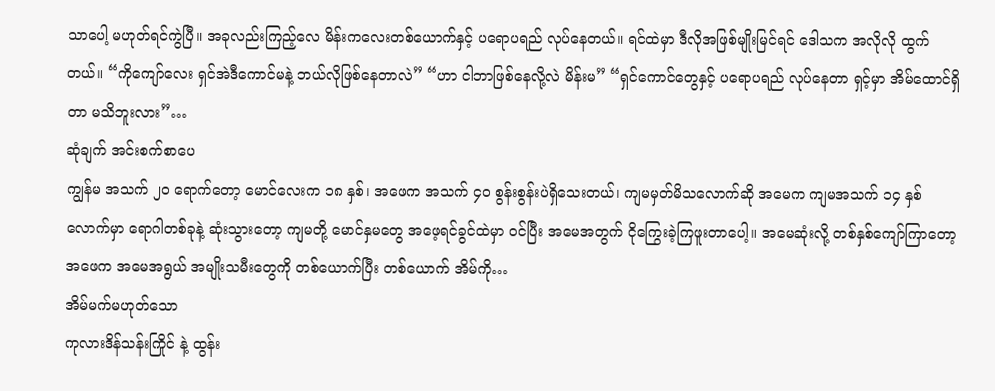သာပေါ့ မဟုတ်ရင်ကွဲပြီ။ အခုလည်းကြည့်လေ မိန်းကလေးတစ်ယောက်နှင့် ပရောပရည် လုပ်နေတယ်။ ရင်ထဲမှာ ဒီလိုအဖြစ်မျိုးမြင်ရင် ဒေါသက အလိုလို ထွက်တယ်။ “ကိုကျော်လေး ရှင်အဲဒီကောင်မနဲ့ ဘယ်လိုဖြစ်နေတာလဲ” “ဟာ ငါဘာဖြစ်နေလို့လဲ မိန်းမ” “ရှင်ကောင်တွေနှင့် ပရောပရည် လုပ်နေတာ ရှင့်မှာ အိမ်ထောင်ရှိတာ မသိဘူးလား”…
ဆုံချက် အင်းစက်စာပေ
ကျွန်မ အသက် ၂၀ ရောက်တော့ မောင်လေးက ၁၈ နှစ်၊ အဖေက အသက် ၄၀ စွန်းစွန်းပဲရှိသေးတယ်၊ ကျမမှတ်မိသလောက်ဆို အမေက ကျမအသက် ၁၄ နှစ်လောက်မှာ ရောဂါတစ်ခုနဲ့ ဆုံးသွားတော့ ကျမတို့ မောင်နှမတွေ အဖေ့ရင်ခွင်ထဲမှာ ဝင်ပြီး အမေအတွက် ငိုကြွေးခဲ့ကြဖူးတာပေါ့။ အမေဆုံးလို့ တစ်နှစ်ကျော်ကြာတော့ အဖေက အမေအရွယ် အမျိုးသမီးတွေကို တစ်ယောက်ပြီး တစ်ယောက် အိမ်ကို…
အိမ်မက်မဟုတ်သော
ကုလားဒိန်သန်းကြိုင် နဲ့ ထွန်း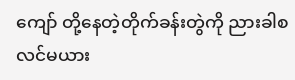ကျော် တို့နေတဲ့တိုက်ခန်းတွဲကို ညားခါစလင်မယား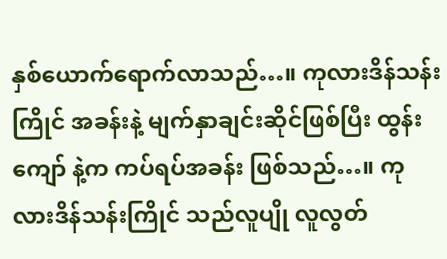နှစ်ယောက်ရောက်လာသည်…။ ကုလားဒိန်သန်းကြိုင် အခန်းနဲ့ မျက်နှာချင်းဆိုင်ဖြစ်ပြီး ထွန်းကျော် နဲ့က ကပ်ရပ်အခန်း ဖြစ်သည်…။ ကုလားဒိန်သန်းကြိုင် သည်လူပျို လူလွတ်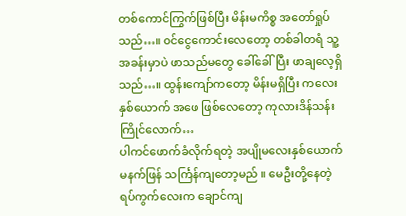တစ်ကောင်ကြွက်ဖြစ်ပြီး မိန်းမကိစ္စ အတော်ရှုပ်သည်…။ ၀င်ငွေကောင်းလေတော့ တစ်ခါတရံ သူ့အခန်းမှာပဲ ဖာသည်မတွေ ခေါ်ခေါ်ပြီး ဖာချလေ့ရှိသည်…။ ထွန်းကျော်ကတော့ မိန်းမရှိပြီး ကလေး နှစ်ယောက် အဖေ ဖြစ်လေတော့ ကုလားဒိန်သန်းကြိုင်လောက်…
ပါကင်ဖောက်ခံလိုက်ရတဲ့ အပျိုမလေးနှစ်ယောက်
မနက်ဖြန် သင်္ကြန်ကျတော့မည် ။ မေဦးတို့နေတဲ့ ရပ်ကွက်လေးက ချောင်ကျ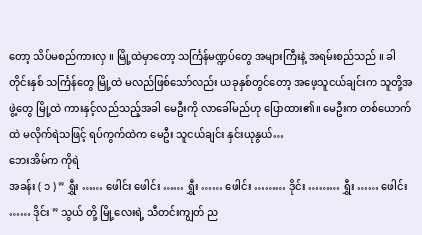တော့ သိပ်မစည်ကားလှ ။ မြို့ထဲမှာတော့ သင်္ကြန်မဏ္ဍပ်တွေ အများကြီးနဲ့ အရမ်းစည်သည် ။ ခါတိုင်းနှစ် သင်္ကြန်တွေ မြို့ထဲ မလည်ဖြစ်သော်လည်း ယခုနှစ်တွင်တော့ အဖေ့သူငယ်ချင်းက သူတို့အဖွဲ့တွေ မြို့ထဲ ကားနှင့်လည်သည့်အခါ မေဦးကို လာခေါ်မည်ဟု ပြောထား၏။ မေဦးက တစ်ယောက်ထဲ မလိုက်ရဲသဖြင့် ရပ်ကွက်ထဲက မေဦး သူငယ်ချင်း နှင်းယုနွယ်…
ဘေးအိမ်က ကိုရဲ
အခန်း ( ၁ ) ” ရွှီး …… ဖေါင်း ဖေါင်း …… ရွှီး …… ဖေါင်း ……… ဒိုင်း ……… ရွှီး …… ဖေါင်း …… ဒိုင်း ” သွယ် တို့ မြို့လေးရဲ့ သီတင်းကျွတ် ည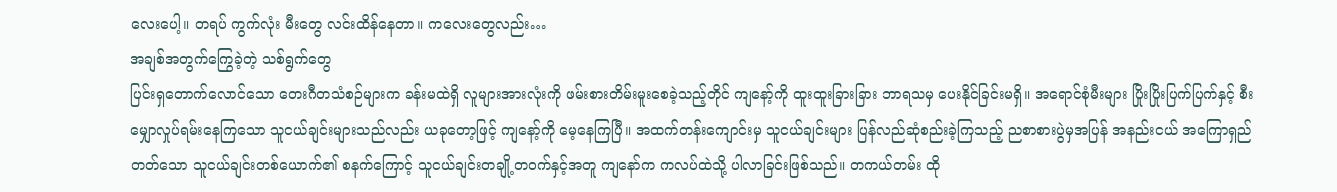လေးပေါ့။ တရပ် ကွက်လုံး မီးတွေ လင်းထိန်နေတာ။ ကလေးတွေလည်း…
အချစ်အတွက်ကြွေခဲ့တဲ့ သစ်ရွက်တွေ
ပြင်းရှတောက်လောင်သော တေးဂီတသံစဉ်များက ခန်းမထဲရှိ လူများအားလုံးကို ဖမ်းစားတိမ်းမူးစေခဲ့သည့်တိုင် ကျနော့်ကို ထူးထူးခြားခြား ဘာရသမှ ပေးနိုင်ခြင်းမရှိ။ အရောင်စုံမီးများ ပြိုးပြိုးပြက်ပြက်နှင့် စီးမျှောလှုပ်ရမ်းနေကြသော သူငယ်ချင်းများသည်လည်း ယခုတော့ဖြင့် ကျနော့်ကို မေ့နေကြပြီ။ အထက်တန်းကျောင်းမှ သူငယ်ချင်းများ ပြန်လည်ဆုံစည်းခဲ့ကြသည့် ညစာစားပွဲမှအပြန် အနည်းငယ် အကြောရှည်တတ်သော သူငယ်ချင်းတစ်ယောက်၏ စနက်ကြောင့် သူငယ်ချင်းတချို့တဝက်နှင့်အတူ ကျနော်က ကလပ်ထဲသို့ ပါလာခြင်းဖြစ်သည်။ တကယ်တမ်း ထို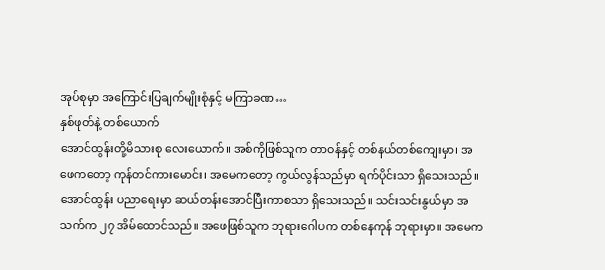အုပ်စုမှာ အကြောင်းပြချက်မျိုးစုံနှင့် မကြာခဏ…
နှစ်ဖုတ်နဲ့ တစ်ယောက်
အောင်ထွန်းတို့မိသားစု လေးယောက်။ အစ်ကိုဖြစ်သူက တာဝန်နှင့် တစ်နယ်တစ်ကျေးမှာ၊ အဖေကတော့ ကုန်တင်ကားမောင်း၊ အမေကတော့ ကွယ်လွန်သည်မှာ ရက်ပိုင်းသာ ရှိသေးသည်။ အောင်ထွန်း ပညာရေးမှာ ဆယ်တန်းအောင်ပြီးကာစသာ ရှိသေးသည်။ သင်းသင်းနွယ်မှာ အသက်က ၂၇ အိမ်ထောင်သည်။ အဖေဖြစ်သူက ဘုရားဂေါပက တစ်နေကုန် ဘုရားမှာ။ အမေက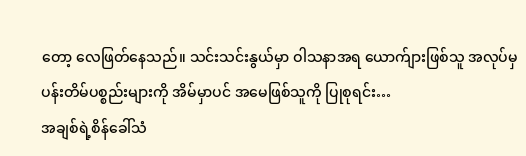တော့ လေဖြတ်နေသည်။ သင်းသင်းနွယ်မှာ ဝါသနာအရ ယောက်ျားဖြစ်သူ အလုပ်မှပန်းတိမ်ပစ္စည်းများကို အိမ်မှာပင် အမေဖြစ်သူကို ပြုစုရင်း…
အချစ်ရဲ့စိန်ခေါ်သံ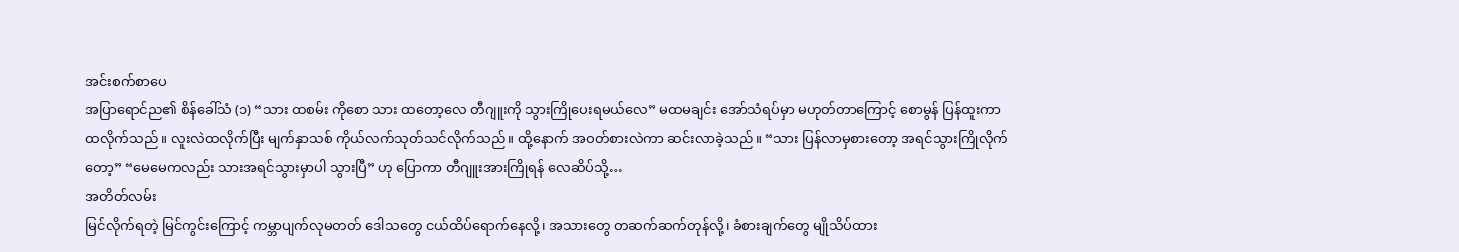အင်းစက်စာပေ
အပြာရောင်ည၏ စိန်ခေါ်သံ (၁) “သား ထစမ်း ကိုစော သား ထတော့လေ တီဂျူးကို သွားကြိုပေးရမယ်လေ” မထမချင်း အော်သံရပ်မှာ မဟုတ်တာကြောင့် စောမွန် ပြန်ထူးကာ ထလိုက်သည်။ လူးလဲထလိုက်ပြီး မျက်နှာသစ် ကိုယ်လက်သုတ်သင်လိုက်သည်။ ထို့နောက် အဝတ်စားလဲကာ ဆင်းလာခဲ့သည်။ “သား ပြန်လာမှစားတော့ အရင်သွားကြိုလိုက်တော့” “မေမေကလည်း သားအရင်သွားမှာပါ သွားပြီ” ဟု ပြောကာ တီဂျူးအားကြိုရန် လေဆိပ်သို့…
အတိတ်လမ်း
မြင်လိုက်ရတဲ့ မြင်ကွင်းကြောင့် ကမ္ဘာပျက်လုမတတ် ဒေါသတွေ ငယ်ထိပ်ရောက်နေလို့၊ အသားတွေ တဆက်ဆက်တုန်လို့၊ ခံစားချက်တွေ မျိုသိပ်ထား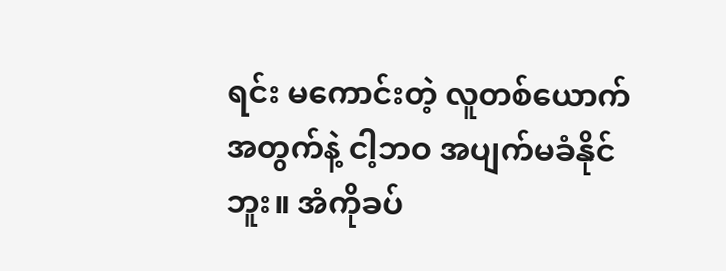ရင်း မကောင်းတဲ့ လူတစ်ယောက်အတွက်နဲ့ ငါ့ဘဝ အပျက်မခံနိုင်ဘူး။ အံကိုခပ်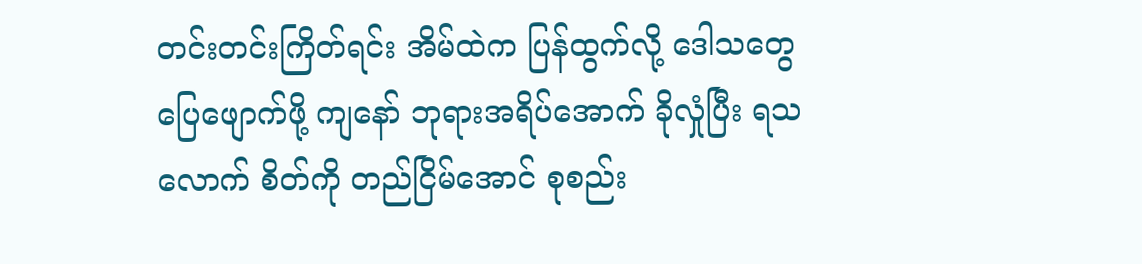တင်းတင်းကြိတ်ရင်း အိမ်ထဲက ပြန်ထွက်လို့ ဒေါသတွေ ပြေဖျောက်ဖို့ ကျနော် ဘုရားအရိပ်အောက် ခိုလှုံပြီး ရသလောက် စိတ်ကို တည်ငြိမ်အောင် စုစည်း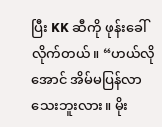ပြီး KK ဆီကို ဖုန်းခေါ်လိုက်တယ်။ “ဟယ်လို အောင် အိမ်မပြန်လာသေးဘူးလား။ မိုး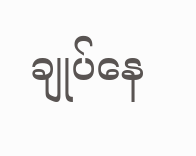ချုပ်နေ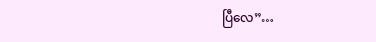ပြီလေ”…